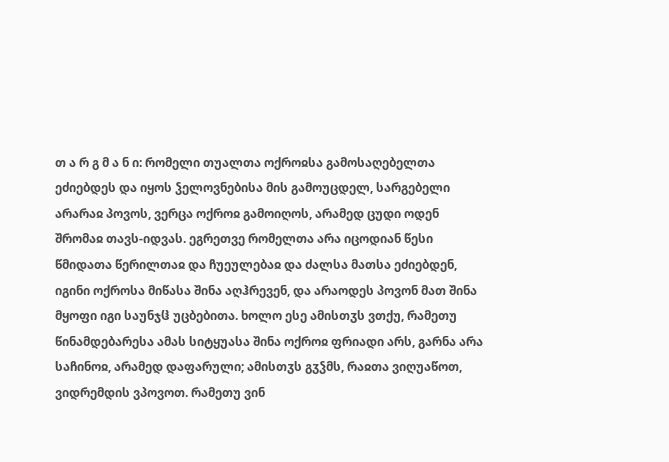თ ა რ გ მ ა ნ ი: რომელი თუალთა ოქროჲსა გამოსაღებელთა ეძიებდეს და იყოს ჴელოვნებისა მის გამოუცდელ, სარგებელი არარაჲ პოვოს, ვერცა ოქროჲ გამოიღოს, არამედ ცუდი ოდენ შრომაჲ თავს-იდვას. ეგრეთვე რომელთა არა იცოდიან წესი წმიდათა წერილთაჲ და ჩუეულებაჲ და ძალსა მათსა ეძიებდენ, იგინი ოქროსა მიწასა შინა აღჰრევენ, და არაოდეს პოვონ მათ შინა მყოფი იგი საუნჯჱ უცბებითა. ხოლო ესე ამისთჳს ვთქუ, რამეთუ წინამდებარესა ამას სიტყუასა შინა ოქროჲ ფრიადი არს, გარნა არა საჩინოჲ, არამედ დაფარული; ამისთჳს გჳჴმს, რაჲთა ვიღუაწოთ, ვიდრემდის ვპოვოთ. რამეთუ ვინ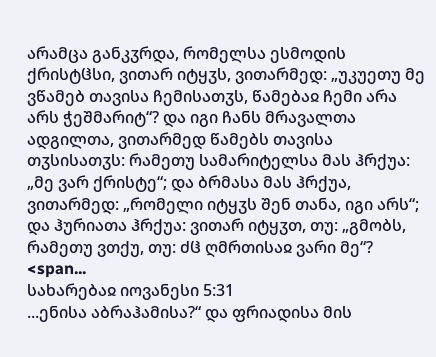არამცა განკჳრდა, რომელსა ესმოდის ქრისტჱსი, ვითარ იტყჳს, ვითარმედ: „უკუეთუ მე ვწამებ თავისა ჩემისათჳს, წამებაჲ ჩემი არა არს ჭეშმარიტ“? და იგი ჩანს მრავალთა ადგილთა, ვითარმედ წამებს თავისა თჳსისათჳს: რამეთუ სამარიტელსა მას ჰრქუა: „მე ვარ ქრისტე“; და ბრმასა მას ჰრქუა, ვითარმედ: „რომელი იტყჳს შენ თანა, იგი არს“; და ჰურიათა ჰრქუა: ვითარ იტყჳთ, თუ: „გმობს, რამეთუ ვთქუ, თუ: ძჱ ღმრთისაჲ ვარი მე“? <span...
სახარებაჲ იოვანესი 5:31
...ენისა აბრაჰამისა?“ და ფრიადისა მის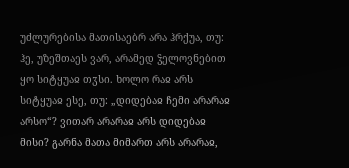უძლურებისა მათისაებრ არა ჰრქუა, თუ: ჰე, უზეშთაეს ვარ, არამედ ჴელოვნებით ყო სიტყუაჲ თჳსი. ხოლო რაჲ არს სიტყუაჲ ესე, თუ: „დიდებაჲ ჩემი არარაჲ არსო“? ვითარ არარაჲ არს დიდებაჲ მისი? გარნა მათა მიმართ არს არარაჲ,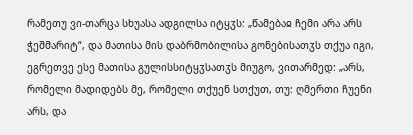რამეთუ ვი-თარცა სხუასა ადგილსა იტყჳს: „წამებაჲ ჩემი არა არს ჭეშმარიტ“, და მათისა მის დაბრმობილისა გონებისათჳს თქუა იგი, ეგრეთვე ესე მათისა გულისსიტყჳსათჳს მიუგო, ვითარმედ: „არს, რომელი მადიდებს მე, რომელი თქუენ სთქუთ, თუ: ღმერთი ჩუენი არს, და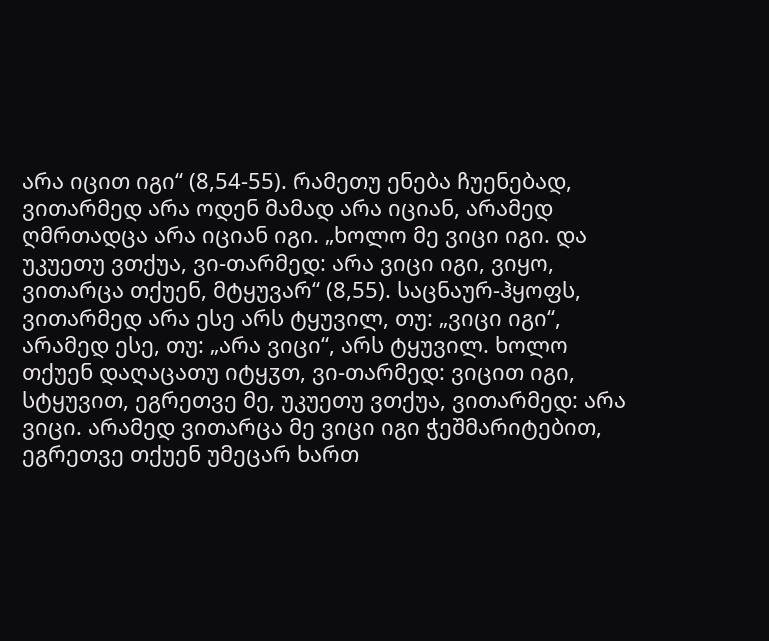არა იცით იგი“ (8,54-55). რამეთუ ენება ჩუენებად, ვითარმედ არა ოდენ მამად არა იციან, არამედ ღმრთადცა არა იციან იგი. „ხოლო მე ვიცი იგი. და უკუეთუ ვთქუა, ვი-თარმედ: არა ვიცი იგი, ვიყო, ვითარცა თქუენ, მტყუვარ“ (8,55). საცნაურ-ჰყოფს, ვითარმედ არა ესე არს ტყუვილ, თუ: „ვიცი იგი“, არამედ ესე, თუ: „არა ვიცი“, არს ტყუვილ. ხოლო თქუენ დაღაცათუ იტყჳთ, ვი-თარმედ: ვიცით იგი, სტყუვით, ეგრეთვე მე, უკუეთუ ვთქუა, ვითარმედ: არა ვიცი. არამედ ვითარცა მე ვიცი იგი ჭეშმარიტებით, ეგრეთვე თქუენ უმეცარ ხართ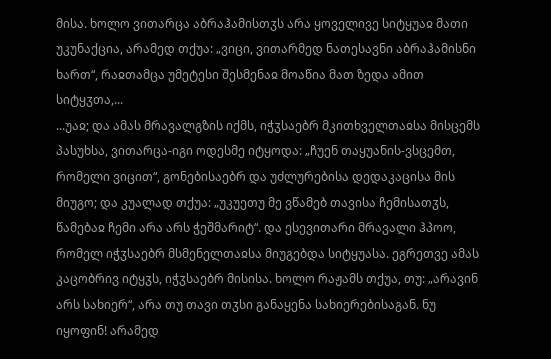მისა. ხოლო ვითარცა აბრაჰამისთჳს არა ყოველივე სიტყუაჲ მათი უკუნაქცია, არამედ თქუა: „ვიცი, ვითარმედ ნათესავნი აბრაჰამისნი ხართ“, რაჲთამცა უმეტესი შესმენაჲ მოაწია მათ ზედა ამით სიტყჳთა,...
...უაჲ; და ამას მრავალგზის იქმს, იჭჳსაებრ მკითხველთაჲსა მისცემს პასუხსა, ვითარცა-იგი ოდესმე იტყოდა: „ჩუენ თაყუანის-ვსცემთ, რომელი ვიცით“, გონებისაებრ და უძლურებისა დედაკაცისა მის მიუგო; და კუალად თქუა: „უკუეთუ მე ვწამებ თავისა ჩემისათჳს, წამებაჲ ჩემი არა არს ჭეშმარიტ“. და ესევითარი მრავალი ჰპოო, რომელ იჭჳსაებრ მსმენელთაჲსა მიუგებდა სიტყუასა. ეგრეთვე ამას კაცობრივ იტყჳს, იჭჳსაებრ მისისა. ხოლო რაჟამს თქუა, თუ: „არავინ არს სახიერ“, არა თუ თავი თჳსი განაყენა სახიერებისაგან. ნუ იყოფინ! არამედ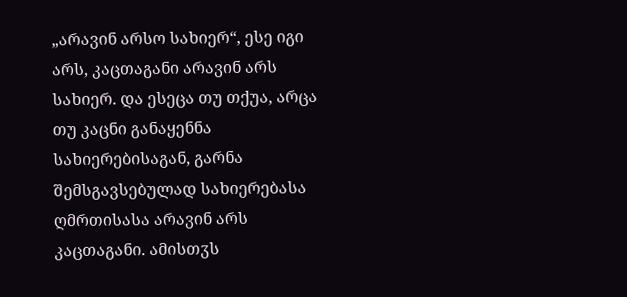„არავინ არსო სახიერ“, ესე იგი არს, კაცთაგანი არავინ არს სახიერ. და ესეცა თუ თქუა, არცა თუ კაცნი განაყენნა სახიერებისაგან, გარნა შემსგავსებულად სახიერებასა ღმრთისასა არავინ არს კაცთაგანი. ამისთჳს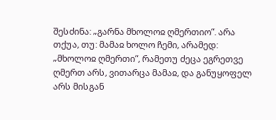შესძინა: „გარნა მხოლოჲ ღმერთიო“. არა თქუა, თუ: მამაჲ ხოლო ჩემი, არამედ: „მხოლოჲ ღმერთი“, რამეთუ ძეცა ეგრეთვე ღმერთ არს, ვითარცა მამაჲ, და განუყოფელ არს მისგან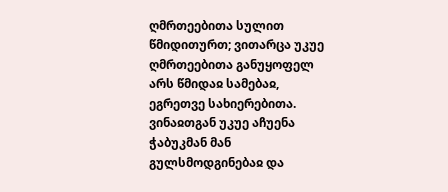ღმრთეებითა სულით წმიდითურთ; ვითარცა უკუე ღმრთეებითა განუყოფელ არს წმიდაჲ სამებაჲ, ეგრეთვე სახიერებითა.
ვინაჲთგან უკუე აჩუენა ჭაბუკმან მან გულსმოდგინებაჲ და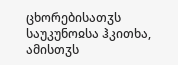ცხორებისათჳს საუკუნოჲსა ჰკითხა, ამისთჳს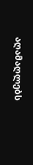აღამაღლებს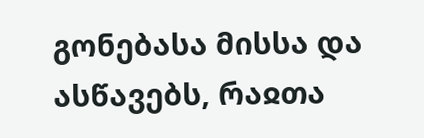გონებასა მისსა და ასწავებს, რაჲთა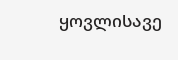ყოვლისავე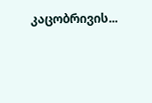კაცობრივის...